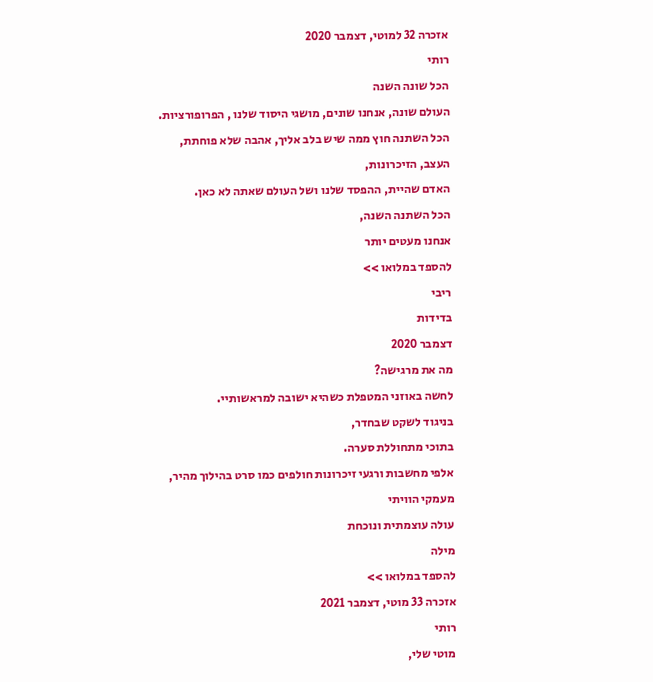אזכרה 32 למוטי, דצמבר 2020
רותי
הכל שונה השנה
העולם שונה, אנחנו שונים, מושגי היסוד שלנו , הפרופורציות.
הכל השתנה חוץ ממה שיש בלב אליך, אהבה שלא פוחתת,
העצב, הזיכרונות,
האדם שהיית, ההפסד שלנו ושל העולם שאתה לא כאן.
הכל השתנה השנה,
אנחנו מעטים יותר
להספד במלואו >>
ריבי
בדידות
דצמבר 2020
מה את מרגישה?
לחשה באוזני המטפלת כשהיא ישובה למראשותיי.
בניגוד לשקט שבחדר,
בתוכי מתחוללת סערה.
אלפי מחשבות ורגעי זיכרונות חולפים כמו סרט בהילוך מהיר,
מעמקי הוויתי
עולה עוצמתית ונוכחת
מילה
להספד במלואו >>
אזכרה 33 מוטי, דצמבר 2021
רותי
מוטי שלי,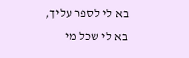בא לי לספר עליך, בא לי שכל מי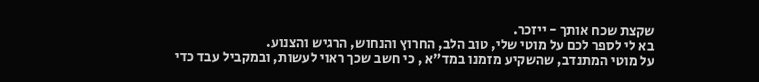שקצת שכח אותך - ייזכר.
בא לי לספר לכם על מוטי שלי, טוב הלב, החרוץ והנחוש, הרגיש והצנוע.
על מוטי המתנדב, שהשקיע מזמנו במד"א , כי חשב שכך ראוי לעשות, ובמקביל עבד כדי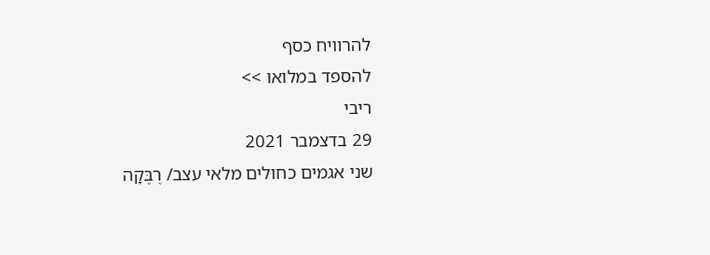להרוויח כסף
להספד במלואו >>
ריבי
29 בדצמבר 2021
שני אגמים כחולים מלאי עצב/ רֶבֶּקָה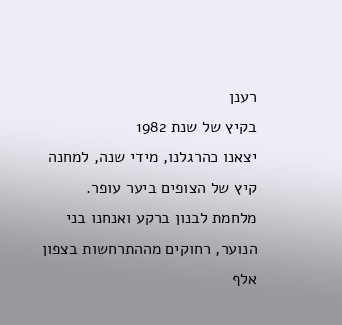רענן
בקיץ של שנת 1982
יצאנו כהרגלנו, מידי שנה, למחנה קיץ של הצופים ביער עופר.
מלחמת לבנון ברקע ואנחנו בני הנוער, רחוקים מההתרחשות בצפון אלף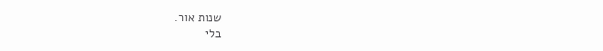שנות אור.
בלי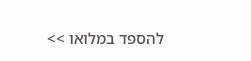להספד במלואו >>